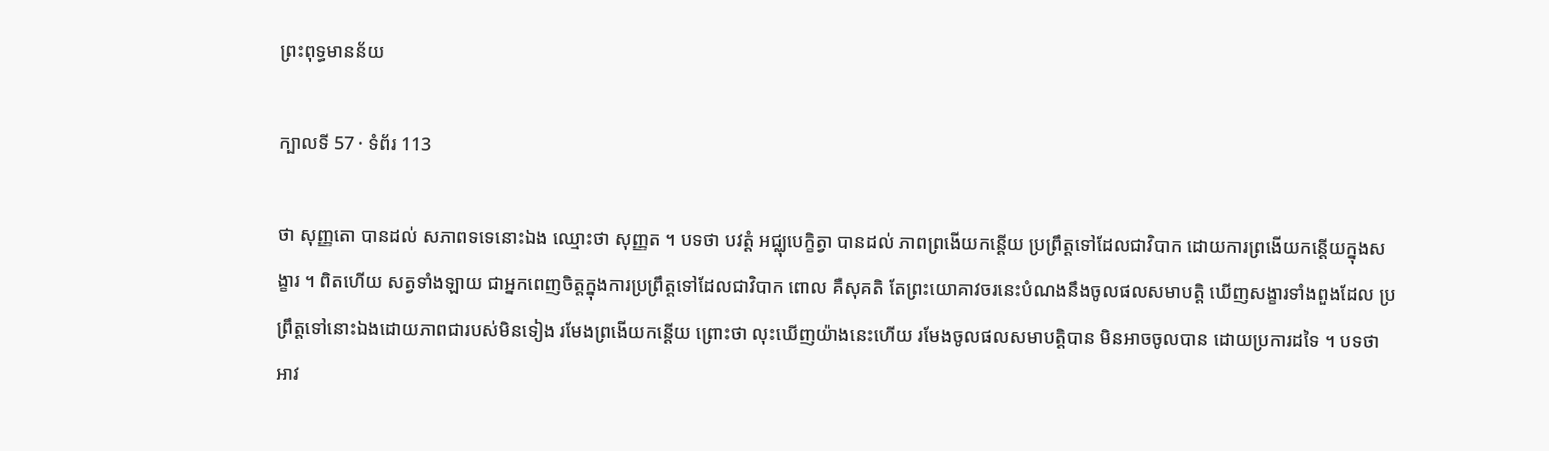ព្រះពុទ្ធមានន័យ

ក្បាលទី 57 · ទំព័រ 113

ថា សុញ្ញតោ បានដល់ សភាពទទេនោះឯង ឈ្មោះថា សុញ្ញត ។ បទថា បវត្តំ អជ្ឈុបេក្ខិត្វា បានដល់ ភាពព្រងើយកន្តើយ ប្រព្រឹត្តទៅដែលជាវិបាក ដោយការព្រងើយកន្តើយក្នុងសង្ខារ ។ ពិតហើយ សត្វទាំងឡាយ ជាអ្នកពេញចិត្តក្នុងការប្រព្រឹត្តទៅដែលជាវិបាក ពោល គឺសុគតិ តែព្រះយោគាវចរនេះបំណងនឹងចូលផលសមាបត្តិ ឃើញសង្ខារទាំងពួងដែល ប្រព្រឹត្តទៅនោះឯងដោយភាពជារបស់មិនទៀង រមែងព្រងើយកន្តើយ ព្រោះថា លុះឃើញយ៉ាងនេះហើយ រមែងចូលផលសមាបត្តិបាន មិនអាចចូលបាន ដោយប្រការដទៃ ។ បទថា អាវ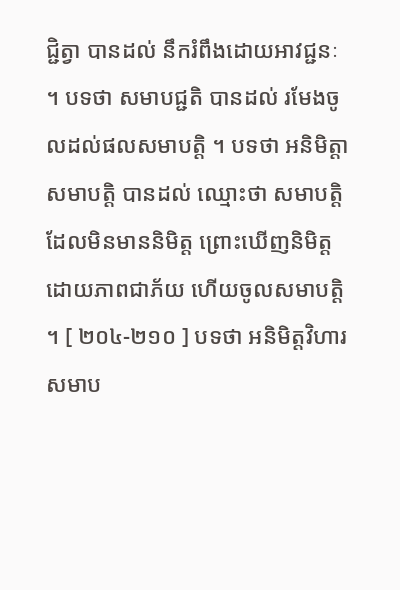ជ្ជិត្វា បានដល់ នឹករំពឹងដោយអាវជ្ជនៈ ។ បទថា សមាបជ្ជតិ បានដល់ រមែងចូលដល់ផលសមាបត្តិ ។ បទថា អនិមិត្តា សមាបត្តិ បានដល់ ឈ្មោះថា សមាបត្តិដែលមិនមាននិមិត្ត ព្រោះឃើញនិមិត្តដោយភាពជាភ័យ ហើយចូលសមាបត្តិ ។ [ ២០៤-២១០ ] បទថា អនិមិត្តវិហារសមាប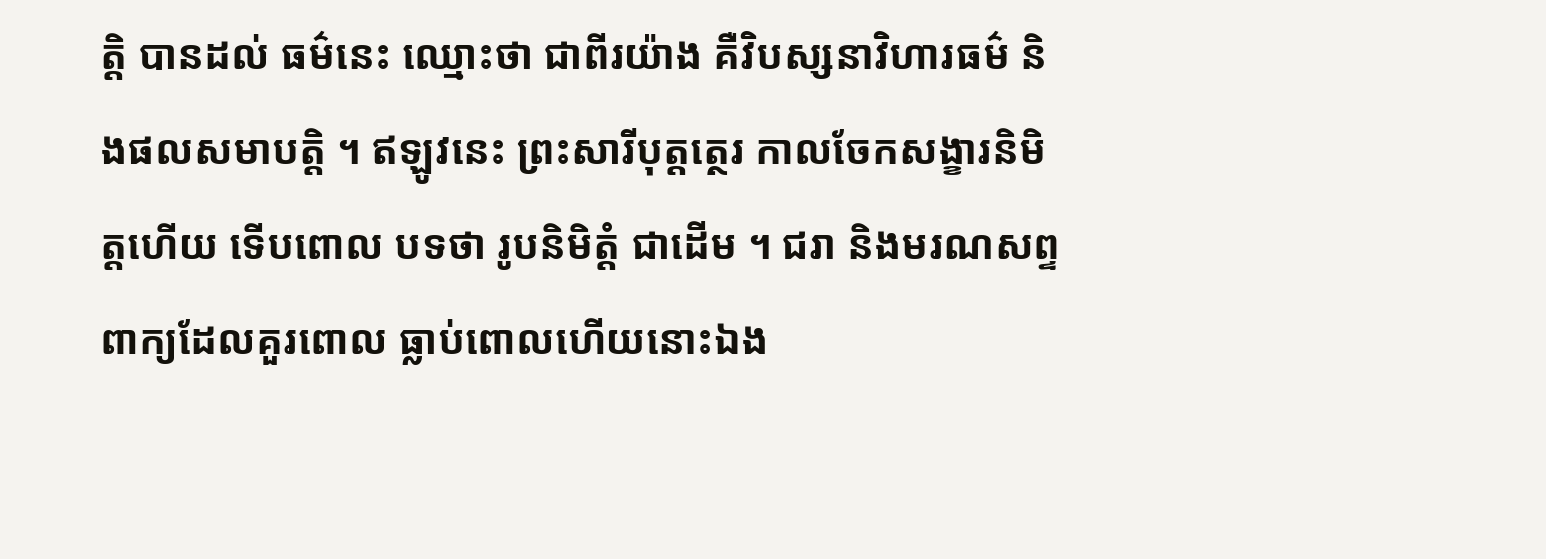ត្តិ បានដល់ ធម៌នេះ ឈ្មោះថា ជាពីរយ៉ាង គឺវិបស្សនាវិហារធម៌ និងផលសមាបត្តិ ។ ឥឡូវនេះ ព្រះសារីបុត្តត្ថេរ កាលចែកសង្ខារនិមិត្តហើយ ទើបពោល បទថា រូបនិមិត្តំ ជាដើម ។ ជរា និងមរណសព្ទ ពាក្យដែលគួរពោល ធ្លាប់ពោលហើយនោះឯង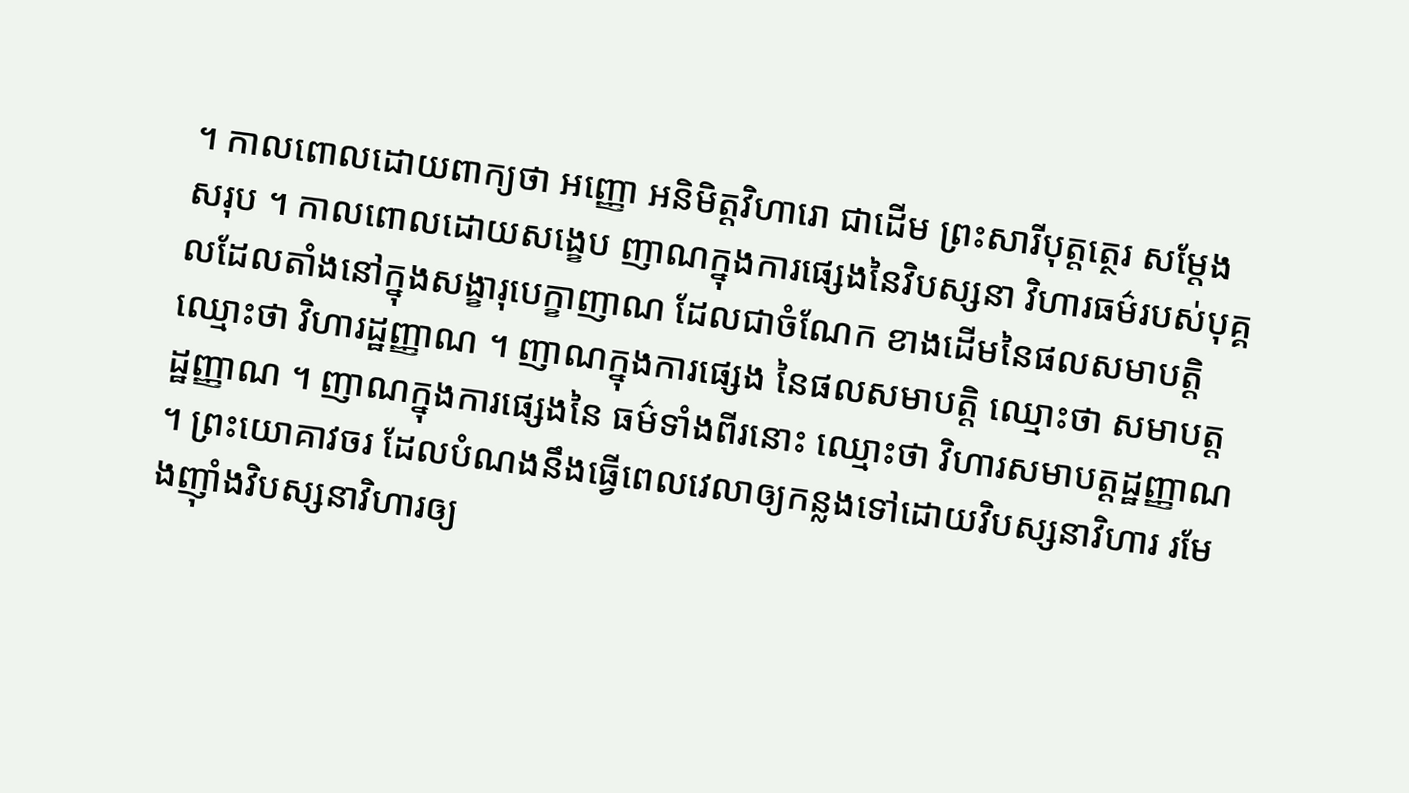។ កាលពោលដោយពាក្យថា អញ្ញោ អនិមិត្តវិហារោ ជាដើម ព្រះសារីបុត្តត្ថេរ សម្តែងសរុប ។ កាលពោលដោយសង្ខេប ញាណក្នុងការផ្សេងនៃវិបស្សនា វិហារធម៌របស់បុគ្គលដែលតាំងនៅក្នុងសង្ខារុបេក្ខាញាណ ដែលជាចំណែក ខាងដើមនៃផលសមាបត្តិ ឈ្មោះថា វិហារដ្ឋញ្ញាណ ។ ញាណក្នុងការផ្សេង នៃផលសមាបត្តិ ឈ្មោះថា សមាបត្តដ្ឋញ្ញាណ ។ ញាណក្នុងការផ្សេងនៃ ធម៌ទាំងពីរនោះ ឈ្មោះថា វិហារសមាបត្តដ្ឋញ្ញាណ ។ ព្រះយោគាវចរ ដែលបំណងនឹងធ្វើពេលវេលាឲ្យកន្លងទៅដោយវិបស្សនាវិហារ រមែងញ៉ាំងវិបស្សនាវិហារឲ្យ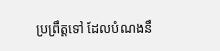ប្រព្រឹត្តទៅ ដែលបំណងនឹ